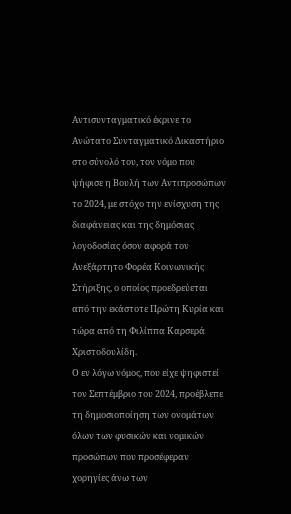Αντισυνταγματικό έκρινε το Ανώτατο Συνταγματικό Δικαστήριο στο σύνολό του, τον νόμο που ψήφισε η Βουλή των Αντιπροσώπων το 2024, με στόχο την ενίσχυση της διαφάνειας και της δημόσιας λογοδοσίας όσον αφορά τον Ανεξάρτητο Φορέα Κοινωνικής Στήριξης, ο οποίος προεδρεύεται από την εκάστοτε Πρώτη Κυρία και τώρα από τη Φιλίππα Καρσερά Χριστοδουλίδη.
Ο εν λόγω νόμος, που είχε ψηφιστεί τον Σεπτέμβριο του 2024, προέβλεπε τη δημοσιοποίηση των ονομάτων όλων των φυσικών και νομικών προσώπων που προσέφεραν χορηγίες άνω των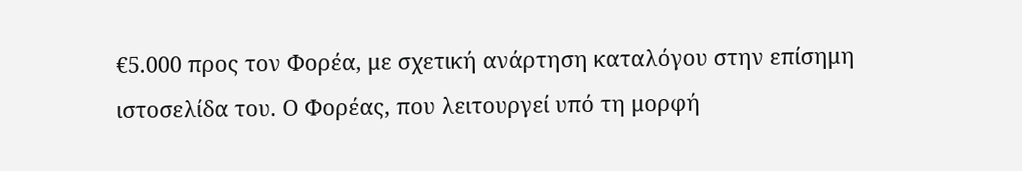€5.000 προς τον Φορέα, με σχετική ανάρτηση καταλόγου στην επίσημη ιστοσελίδα του. Ο Φορέας, που λειτουργεί υπό τη μορφή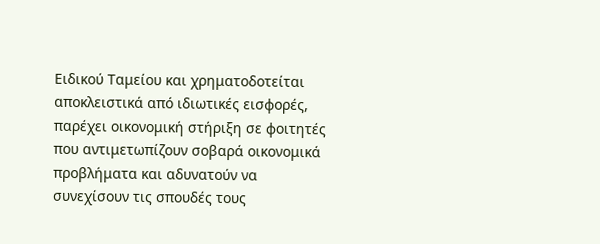Ειδικού Ταμείου και χρηματοδοτείται αποκλειστικά από ιδιωτικές εισφορές, παρέχει οικονομική στήριξη σε φοιτητές που αντιμετωπίζουν σοβαρά οικονομικά προβλήματα και αδυνατούν να συνεχίσουν τις σπουδές τους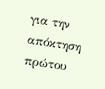για την απόκτηση πρώτου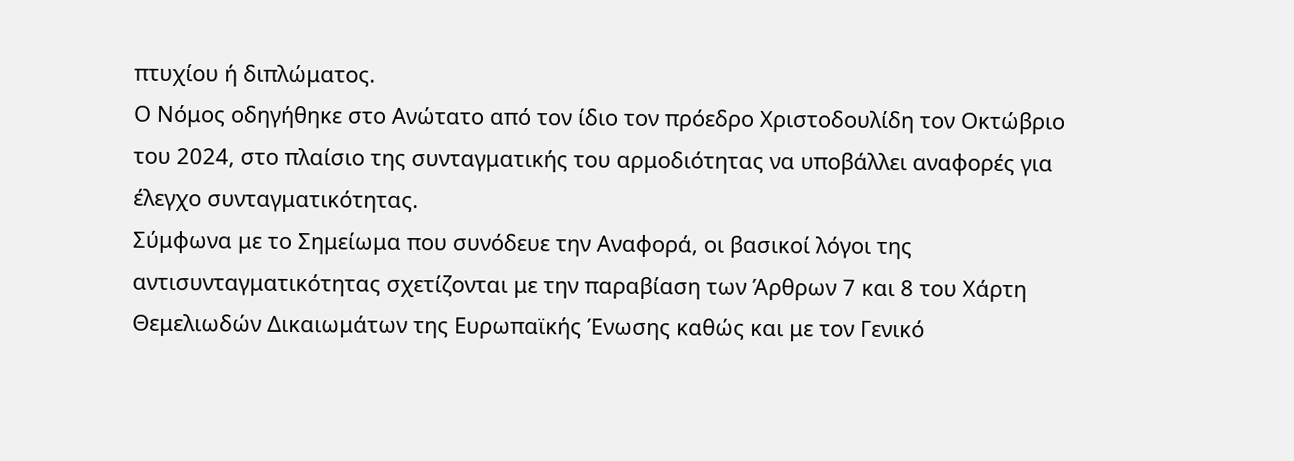πτυχίου ή διπλώματος.
Ο Νόμος οδηγήθηκε στο Ανώτατο από τον ίδιο τον πρόεδρο Χριστοδουλίδη τον Οκτώβριο του 2024, στο πλαίσιο της συνταγματικής του αρμοδιότητας να υποβάλλει αναφορές για έλεγχο συνταγματικότητας.
Σύμφωνα με το Σημείωμα που συνόδευε την Αναφορά, οι βασικοί λόγοι της αντισυνταγματικότητας σχετίζονται με την παραβίαση των Άρθρων 7 και 8 του Χάρτη Θεμελιωδών Δικαιωμάτων της Ευρωπαϊκής Ένωσης καθώς και με τον Γενικό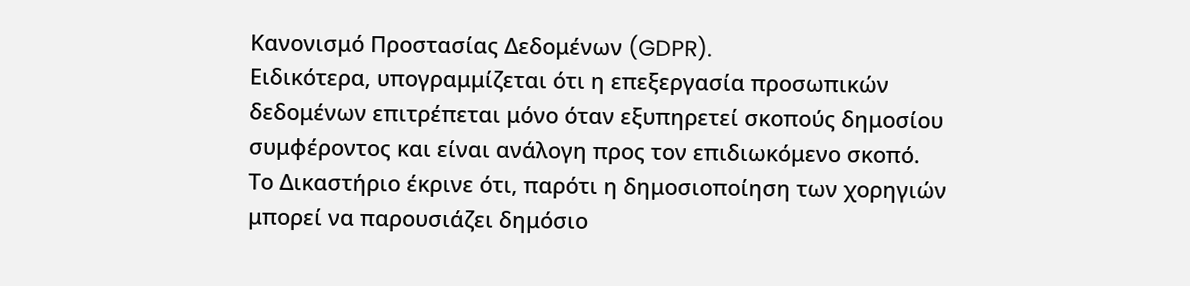Κανονισμό Προστασίας Δεδομένων (GDPR).
Ειδικότερα, υπογραμμίζεται ότι η επεξεργασία προσωπικών δεδομένων επιτρέπεται μόνο όταν εξυπηρετεί σκοπούς δημοσίου συμφέροντος και είναι ανάλογη προς τον επιδιωκόμενο σκοπό.
Το Δικαστήριο έκρινε ότι, παρότι η δημοσιοποίηση των χορηγιών μπορεί να παρουσιάζει δημόσιο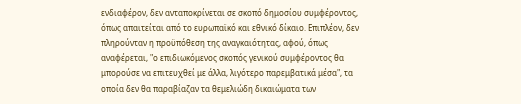ενδιαφέρον, δεν ανταποκρίνεται σε σκοπό δημοσίου συμφέροντος, όπως απαιτείται από το ευρωπαϊκό και εθνικό δίκαιο. Επιπλέον, δεν πληρούνταν η προϋπόθεση της αναγκαιότητας, αφού, όπως αναφέρεται, "ο επιδιωκόμενος σκοπός γενικού συμφέροντος θα μπορούσε να επιτευχθεί με άλλα, λιγότερο παρεμβατικά μέσα", τα οποία δεν θα παραβίαζαν τα θεμελιώδη δικαιώματα των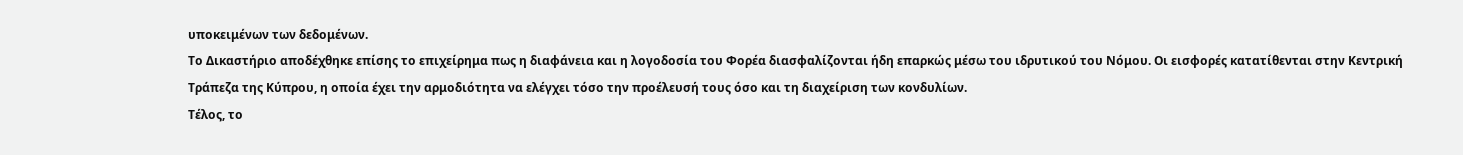υποκειμένων των δεδομένων.
Το Δικαστήριο αποδέχθηκε επίσης το επιχείρημα πως η διαφάνεια και η λογοδοσία του Φορέα διασφαλίζονται ήδη επαρκώς μέσω του ιδρυτικού του Νόμου. Οι εισφορές κατατίθενται στην Κεντρική Τράπεζα της Κύπρου, η οποία έχει την αρμοδιότητα να ελέγχει τόσο την προέλευσή τους όσο και τη διαχείριση των κονδυλίων.
Τέλος, το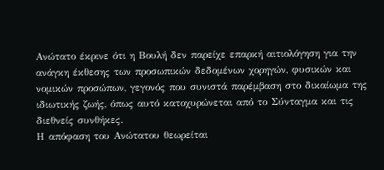Ανώτατο έκρινε ότι η Βουλή δεν παρείχε επαρκή αιτιολόγηση για την ανάγκη έκθεσης των προσωπικών δεδομένων χορηγών, φυσικών και νομικών προσώπων, γεγονός που συνιστά παρέμβαση στο δικαίωμα της ιδιωτικής ζωής, όπως αυτό κατοχυρώνεται από το Σύνταγμα και τις διεθνείς συνθήκες.
Η απόφαση του Ανώτατου θεωρείται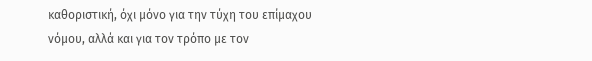καθοριστική, όχι μόνο για την τύχη του επίμαχου νόμου, αλλά και για τον τρόπο με τον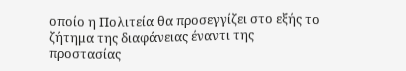οποίο η Πολιτεία θα προσεγγίζει στο εξής το ζήτημα της διαφάνειας έναντι της προστασίας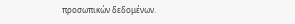προσωπικών δεδομένων.